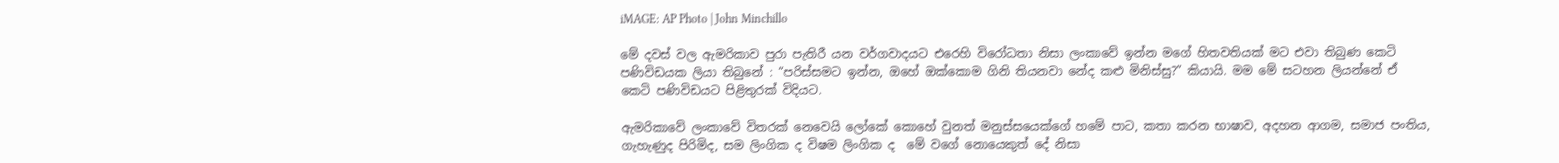iMAGE: AP Photo | John Minchillo

මේ දවස් වල ඇමරිකාව පුරා පැතිරී යන වර්ගවාදයට එරෙහි විරෝධතා නිසා ලංකාවේ ඉන්න මගේ හිතවතියක් මට එවා තිබුණ කෙටි පණිවිඩයක ලියා තිබුනේ : “පරිස්සමට ඉන්න, ඔහේ ඔක්කොම ගිනි තියනවා නේද කළු මිනිස්සු?” කියායි. මම මේ සටහන ලියන්නේ ඒ කෙටි පණිවිඩයට පිළිතුරක් විදියට.

ඇමරිකාවේ ලංකාවේ විතරක් නෙවෙයි ලෝකේ කොහේ වුනත් මනුස්සයෙක්ගේ හමේ පාට, කතා කරන භාෂාව, අදහන ආගම, සමාජ පංතිය, ගැහැණුද පිරිමිද, සම ලිංගික ද විෂම ලිංගික ද  මේ වගේ නොයෙකුත් දේ නිසා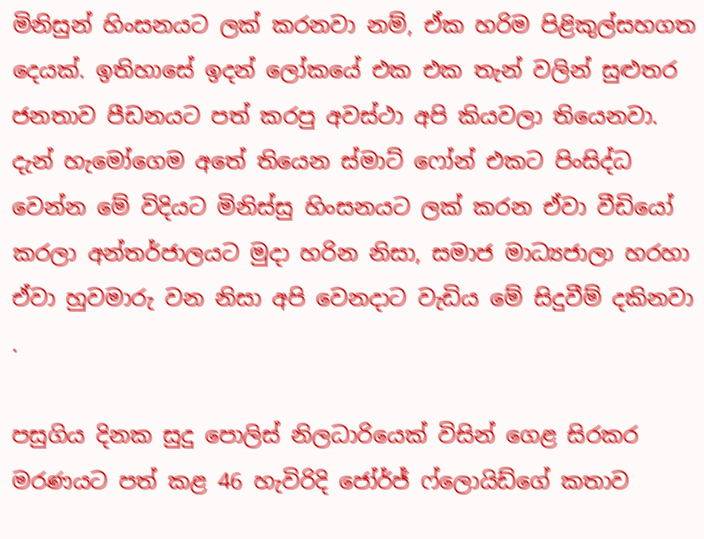මිනිසුන් හිංසනයට ලක් කරනවා නම්, ඒක හරිම පිළිකුල්සහගත දෙයක්. ඉතිහාසේ ඉදන් ලෝකයේ එක එක තැන් වලින් සුළුතර ජනතාව පීඩනයට පත් කරපු අවස්ථා අපි කියවලා තියෙනවා. දැන් හැමෝගෙම අතේ තියෙන ස්මාට් ෆෝන් එකට පිංසිද්ධ වෙන්න මේ විදියට මිනිස්සු හිංසනයට ලක් කරන ඒවා වීඩියෝ කරලා අන්තර්ජාලයට මුදා හරින නිසා, සමාජ මාධ්‍යජාලා හරහා ඒවා හුවමාරු වන නිසා අපි වෙනදාට වැඩිය මේ සිදුවීම් දකිනවා .

පසුගිය දිනක සුදු පොලිස් නිලධාරියෙක් විසින් ගෙළ සිරකර මරණයට පත් කළ 46 හැවිරිදි ජෝර්ජ් ෆ්ලොයිඩ්ගේ කතාව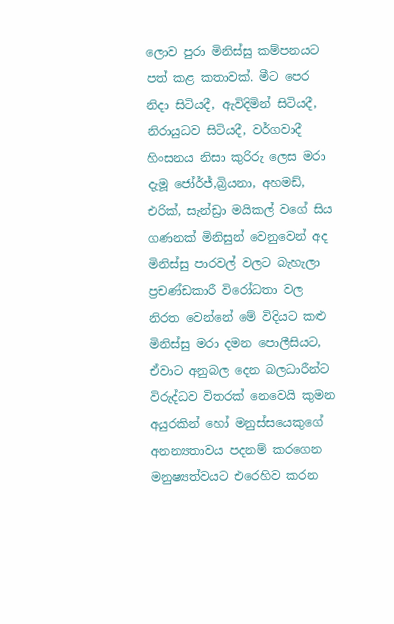ලොව පුරා මිනිස්සු කම්පනයට පත් කළ කතාවක්. මීට පෙර නිදා සිටියදී, ඇවිදිමින් සිටියදී, නිරායුධව සිටියදී, වර්ගවාදී හිංසනය නිසා කුරිරු ලෙස මරා දැමූ ජෝර්ජ්,බ්‍රියනා, අහමඩ්, එරික්, සැන්ඩ්‍රා මයිකල් වගේ සිය ගණනක් මිනිසුන් වෙනුවෙන් අද මිනිස්සු පාරවල් වලට බැහැලා ප්‍රචණ්ඩකාරී විරෝධතා වල නිරත වෙන්නේ මේ විදියට කළු මිනිස්සු මරා දමන පොලීසියට, ඒවාට අනුබල දෙන බලධාරීන්ට විරුද්ධව විතරක් නෙවෙයි කුමන අයුරකින් හෝ මනුස්සයෙකුගේ අනන්‍යතාවය පදනම් කරගෙන මනුෂ්‍යත්වයට එරෙහිව කරන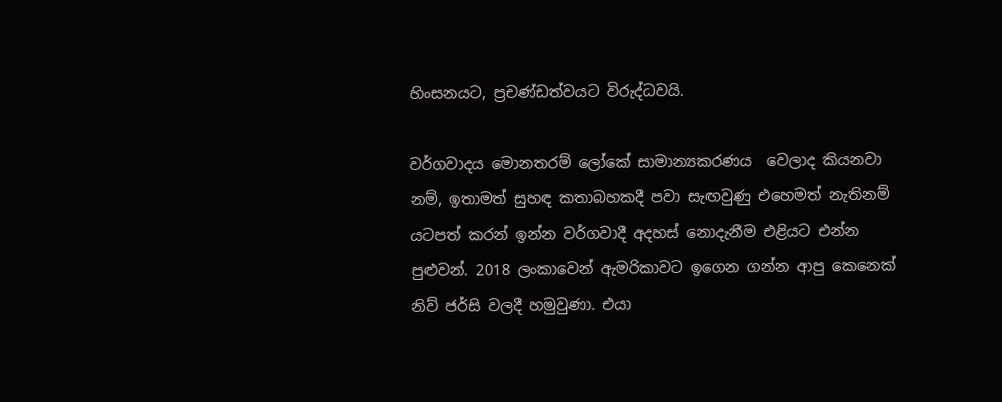හිංසනයට, ප්‍රචණ්ඩත්වයට විරුද්ධවයි.

වර්ගවාදය මොනතරම් ලෝකේ සාමාන්‍යකරණය  වෙලාද කියනවා නම්, ඉතාමත් සුහඳ කතාබහකදී පවා සැඟවුණු එහෙමත් නැතිනම් යටපත් කරන් ඉන්න වර්ගවාදී අදහස් නොදැනීම එළියට එන්න පුළුවන්. 2018 ලංකාවෙන් ඇමරිකාවට ඉගෙන ගන්න ආපු කෙනෙක් නිව් ජර්සි වලදී හමුවුණා. එයා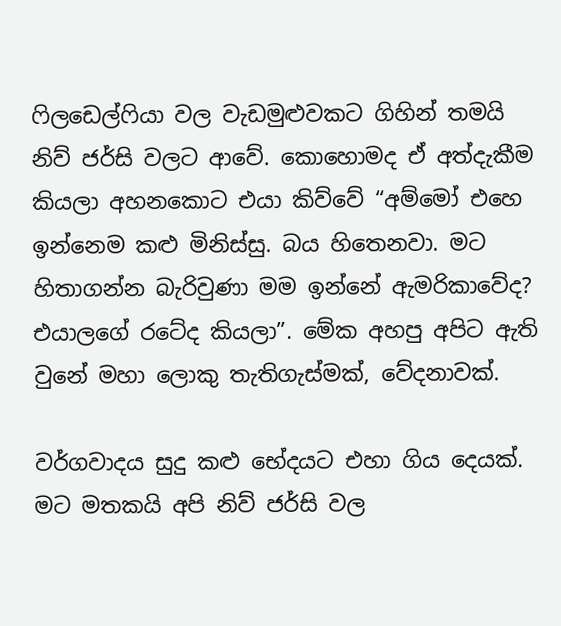ෆිලඩෙල්ෆියා වල වැඩමුළුවකට ගිහින් තමයි නිව් ජර්සි වලට ආවේ. කොහොමද ඒ අත්දැකීම කියලා අහනකොට එයා කිව්වේ “අම්මෝ එහෙ ඉන්නෙම කළු මිනිස්සු. බය හිතෙනවා. මට හිතාගන්න බැරිවුණා මම ඉන්නේ ඇමරිකාවේද? එයාලගේ රටේද කියලා”. මේක අහපු අපිට ඇති වුනේ මහා ලොකු තැතිගැස්මක්, වේදනාවක්.

වර්ගවාදය සුදු කළු භේදයට එහා ගිය දෙයක්. මට මතකයි අපි නිව් ජර්සි වල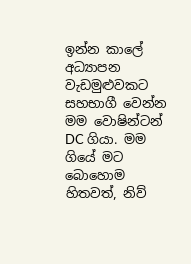ඉන්න කාලේ අධ්‍යාපන වැඩමුළුවකට සහභාගී වෙන්න මම වොෂින්ටන් DC ගියා. මම ගියේ මට බොහොම හිතවත්, නිව්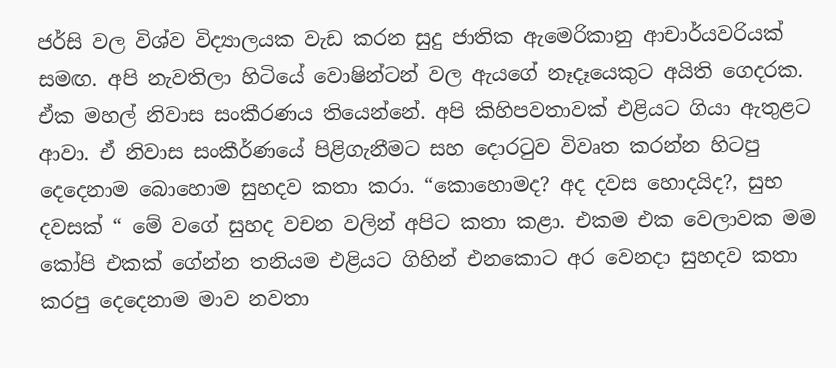ජර්සි වල විශ්ව විද්‍යාලයක වැඩ කරන සුදු ජාතික ඇමෙරිකානු ආචාර්යවරියක් සමඟ. අපි නැවතිලා හිටියේ වොෂින්ටන් වල ඇයගේ නෑදෑයෙකුට අයිති ගෙදරක. ඒක මහල් නිවාස සංකීරණය තියෙන්නේ. අපි කිහිපවතාවක් එළියට ගියා ඇතුළට ආවා. ඒ නිවාස සංකීර්ණයේ පිළිගැනීමට සහ දොරටුව විවෘත කරන්න හිටපු දෙදෙනාම බොහොම සුහදව කතා කරා. “කොහොමද? අද දවස හොදයිද?, සුභ දවසක් “ මේ වගේ සුහද වචන වලින් අපිට කතා කළා. එකම එක වෙලාවක මම කෝපි එකක් ගේන්න තනියම එළියට ගිහින් එනකොට අර වෙනදා සුහදව කතා කරපු දෙදෙනාම මාව නවතා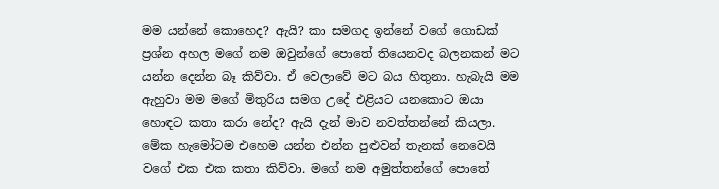මම යන්නේ කොහෙද? ඇයි? කා සමගද ඉන්නේ වගේ ගොඩක් ප්‍රශ්න අහල මගේ නම ඔවුන්ගේ පොතේ තියෙනවද බලනකන් මට යන්න දෙන්න බෑ කිව්වා. ඒ වෙලාවේ මට බය හිතුනා. හැබැයි මම ඇහුවා මම මගේ මිතුරිය සමග උදේ එළියට යනකොට ඔයා හොඳට කතා කරා නේද? ඇයි දැන් මාව නවත්තන්නේ කියලා. මේක හැමෝටම එහෙම යන්න එන්න පුළුවන් තැනක් නෙවෙයි වගේ එක එක කතා කිව්වා. මගේ නම අමුත්තන්ගේ පොතේ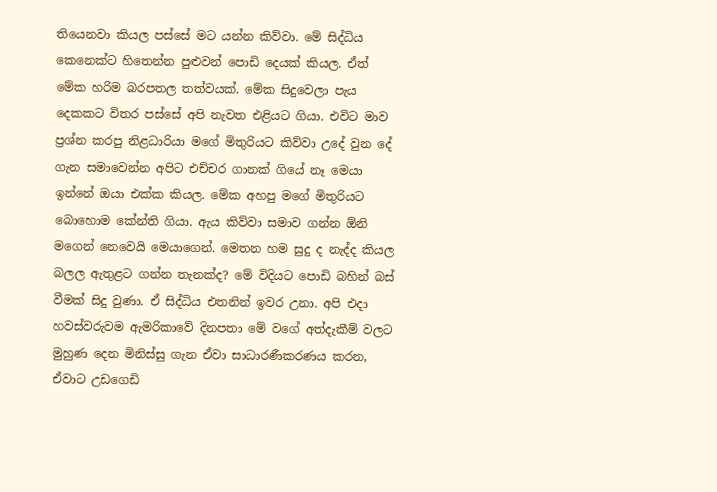තියෙනවා කියල පස්සේ මට යන්න කිව්වා. මේ සිද්ධිය කෙනෙක්ට හිතෙන්න පුළුවන් පොඩි දෙයක් කියල. ඒත් මේක හරිම බරපතල තත්වයක්. මේක සිදුවෙලා පැය දෙකකට විතර පස්සේ අපි නැවත එළියට ගියා. එවිට මාව ප්‍රශ්න කරපු නිළධාරියා මගේ මිතුරියට කිව්වා උදේ වුන දේ ගැන සමාවෙන්න අපිට එච්චර ගානක් ගියේ නෑ මෙයා ඉන්නේ ඔයා එක්ක කියල. මේක අහපු මගේ මිතුරියට  බොහොම කේන්ති ගියා. ඇය කිව්වා සමාව ගන්න ඕනි මගෙන් නෙවෙයි මෙයාගෙන්. මෙතන හම සුදු ද නැද්ද කියල බලල ඇතුළට ගන්න තැනක්ද? මේ විදියට පොඩි බහින් බස් වීමක් සිදු වුණා. ඒ සිද්ධිය එතනින් ඉවර උනා. අපි එදා හවස්වරුවම ඇමරිකාවේ දිනපතා මේ වගේ අත්දැකීම් වලට මුහුණ දෙන මිනිස්සු ගැන ඒවා සාධාරණීකරණය කරන, ඒවාට උඩගෙඩි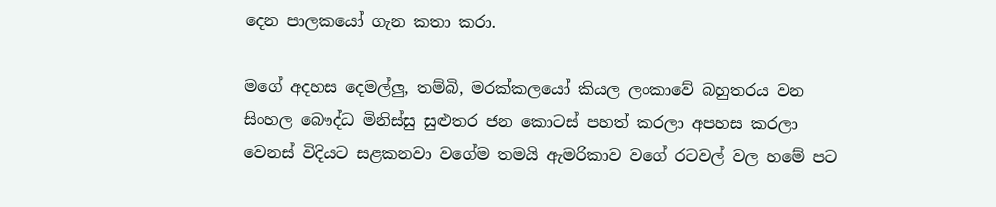දෙන පාලකයෝ ගැන කතා කරා.

මගේ අදහස දෙමල්ලු, තම්බි, මරක්කලයෝ කියල ලංකාවේ බහුතරය වන සිංහල බෞද්ධ මිනිස්සු සුළුතර ජන කොටස් පහත් කරලා අපහස කරලා වෙනස් විදියට සළකනවා වගේම තමයි ඇමරිකාව වගේ රටවල් වල හමේ පට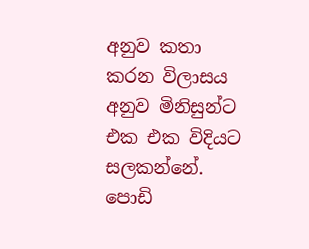අනුව කතා කරන විලාසය අනුව මිනිසුන්ට එක එක විදියට සලකන්නේ. පොඩි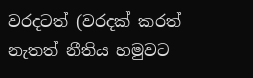වරදටත් (වරදක් කරත් නැතත් නීතිය හමුවට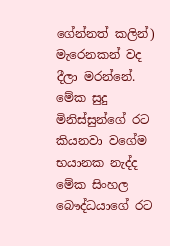ගේන්නත් කලින්) මැරෙනකන් වද දීලා මරන්නේ. මේක සුදු මිනිස්සුන්ගේ රට කියනවා වගේම භයානක නැද්ද මේක සිංහල බෞද්ධයාගේ රට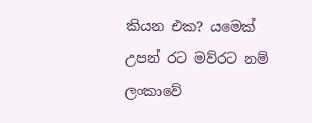කියන එක? යමෙක් උපන් රට මව්රට නම් ලංකාවේ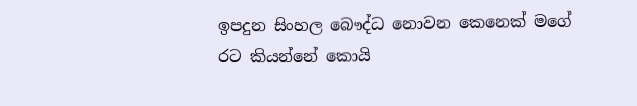ඉපදුන සිංහල බෞද්ධ නොවන කෙනෙක් මගේ රට කියන්නේ කොයි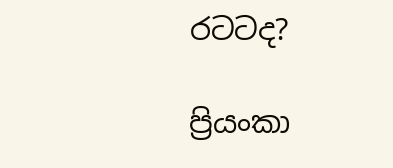රටටද?

ප්‍රියංකා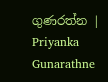ගුණරත්න | Priyanka Gunarathne